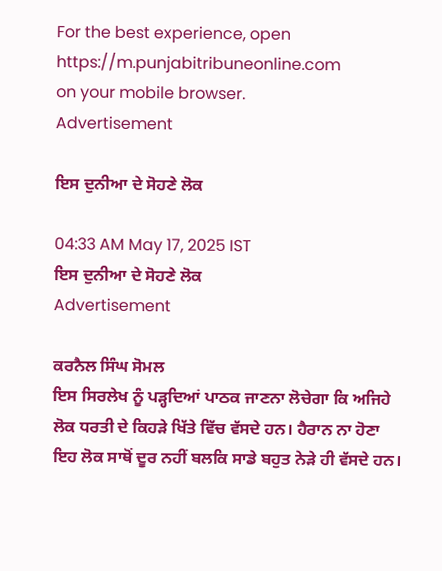For the best experience, open
https://m.punjabitribuneonline.com
on your mobile browser.
Advertisement

ਇਸ ਦੁਨੀਆ ਦੇ ਸੋਹਣੇ ਲੋਕ

04:33 AM May 17, 2025 IST
ਇਸ ਦੁਨੀਆ ਦੇ ਸੋਹਣੇ ਲੋਕ
Advertisement

ਕਰਨੈਲ ਸਿੰਘ ਸੋਮਲ
ਇਸ ਸਿਰਲੇਖ ਨੂੰ ਪੜ੍ਹਦਿਆਂ ਪਾਠਕ ਜਾਣਨਾ ਲੋਚੇਗਾ ਕਿ ਅਜਿਹੇ ਲੋਕ ਧਰਤੀ ਦੇ ਕਿਹੜੇ ਖਿੱਤੇ ਵਿੱਚ ਵੱਸਦੇ ਹਨ। ਹੈਰਾਨ ਨਾ ਹੋਣਾ ਇਹ ਲੋਕ ਸਾਥੋਂ ਦੂਰ ਨਹੀਂ ਬਲਕਿ ਸਾਡੇ ਬਹੁਤ ਨੇੜੇ ਹੀ ਵੱਸਦੇ ਹਨ।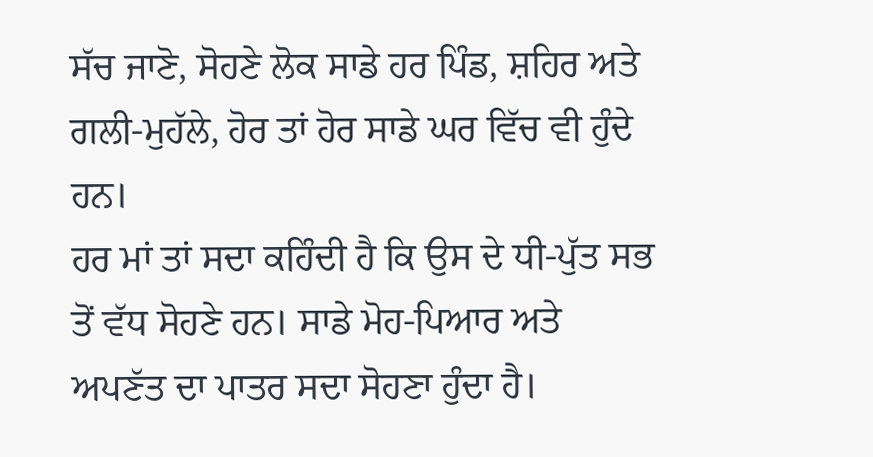ਸੱਚ ਜਾਣੋ, ਸੋਹਣੇ ਲੋਕ ਸਾਡੇ ਹਰ ਪਿੰਡ, ਸ਼ਹਿਰ ਅਤੇ ਗਲੀ-ਮੁਹੱਲੇ, ਹੋਰ ਤਾਂ ਹੋਰ ਸਾਡੇ ਘਰ ਵਿੱਚ ਵੀ ਹੁੰਦੇ ਹਨ।
ਹਰ ਮਾਂ ਤਾਂ ਸਦਾ ਕਹਿੰਦੀ ਹੈ ਕਿ ਉਸ ਦੇ ਧੀ-ਪੁੱਤ ਸਭ ਤੋਂ ਵੱਧ ਸੋਹਣੇ ਹਨ। ਸਾਡੇ ਮੋਹ-ਪਿਆਰ ਅਤੇ ਅਪਣੱਤ ਦਾ ਪਾਤਰ ਸਦਾ ਸੋਹਣਾ ਹੁੰਦਾ ਹੈ।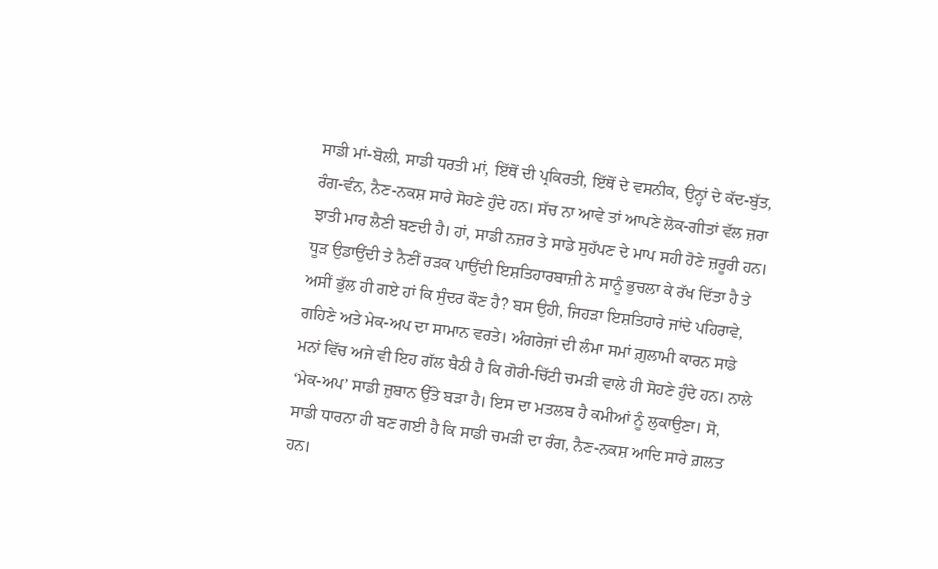ਸਾਡੀ ਮਾਂ-ਬੋਲੀ, ਸਾਡੀ ਧਰਤੀ ਮਾਂ, ਇੱਥੋਂ ਦੀ ਪ੍ਰਕਿਰਤੀ, ਇੱਥੋਂ ਦੇ ਵਸਨੀਕ, ਉਨ੍ਹਾਂ ਦੇ ਕੱਦ-ਬੁੱਤ, ਰੰਗ-ਵੰਨ, ਨੈਣ-ਨਕਸ਼ ਸਾਰੇ ਸੋਹਣੇ ਹੁੰਦੇ ਹਨ। ਸੱਚ ਨਾ ਆਵੇ ਤਾਂ ਆਪਣੇ ਲੋਕ-ਗੀਤਾਂ ਵੱਲ ਜ਼ਰਾ ਝਾਤੀ ਮਾਰ ਲੈਣੀ ਬਣਦੀ ਹੈ। ਹਾਂ, ਸਾਡੀ ਨਜ਼ਰ ਤੇ ਸਾਡੇ ਸੁਹੱਪਣ ਦੇ ਮਾਪ ਸਹੀ ਹੋਣੇ ਜ਼ਰੂਰੀ ਹਨ।
ਧੂੜ ਉਡਾਉਂਦੀ ਤੇ ਨੈਣੀਂ ਰੜਕ ਪਾਉਂਦੀ ਇਸ਼ਤਿਹਾਰਬਾਜ਼ੀ ਨੇ ਸਾਨੂੰ ਭੁਚਲਾ ਕੇ ਰੱਖ ਦਿੱਤਾ ਹੈ ਤੇ ਅਸੀਂ ਭੁੱਲ ਹੀ ਗਏ ਹਾਂ ਕਿ ਸੁੰਦਰ ਕੌਣ ਹੈ? ਬਸ ਉਹੀ, ਜਿਹੜਾ ਇਸ਼ਤਿਹਾਰੇ ਜਾਂਦੇ ਪਹਿਰਾਵੇ, ਗਹਿਣੇ ਅਤੇ ਮੇਕ-ਅਪ ਦਾ ਸਾਮਾਨ ਵਰਤੇ। ਅੰਗਰੇਜ਼ਾਂ ਦੀ ਲੰਮਾ ਸਮਾਂ ਗ਼ੁਲਾਮੀ ਕਾਰਨ ਸਾਡੇ ਮਨਾਂ ਵਿੱਚ ਅਜੇ ਵੀ ਇਹ ਗੱਲ ਬੈਠੀ ਹੈ ਕਿ ਗੋਰੀ-ਚਿੱਟੀ ਚਮੜੀ ਵਾਲੇ ਹੀ ਸੋਹਣੇ ਹੁੰਦੇ ਹਨ। ਨਾਲੇ ‘ਮੇਕ-ਅਪ’ ਸਾਡੀ ਜ਼ੁਬਾਨ ਉੱਤੇ ਬੜਾ ਹੈ। ਇਸ ਦਾ ਮਤਲਬ ਹੈ ਕਮੀਆਂ ਨੂੰ ਲੁਕਾਉਣਾ। ਸੋ, ਸਾਡੀ ਧਾਰਨਾ ਹੀ ਬਣ ਗਈ ਹੈ ਕਿ ਸਾਡੀ ਚਮੜੀ ਦਾ ਰੰਗ, ਨੈਣ-ਨਕਸ਼ ਆਦਿ ਸਾਰੇ ਗ਼ਲਤ ਹਨ।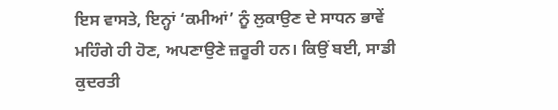ਇਸ ਵਾਸਤੇ, ਇਨ੍ਹਾਂ ‘ਕਮੀਆਂ’ ਨੂੰ ਲੁਕਾਉਣ ਦੇ ਸਾਧਨ ਭਾਵੇਂ ਮਹਿੰਗੇ ਹੀ ਹੋਣ, ਅਪਣਾਉਣੇ ਜ਼ਰੂਰੀ ਹਨ। ਕਿਉਂ ਬਈ, ਸਾਡੀ ਕੁਦਰਤੀ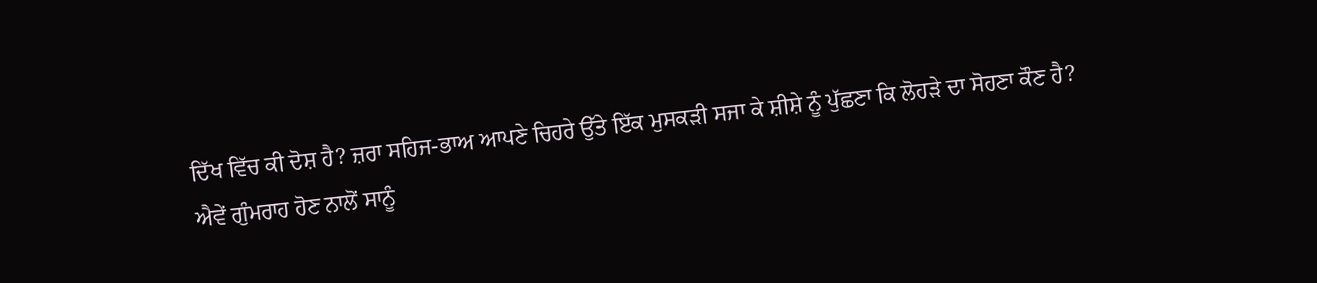ਦਿੱਖ ਵਿੱਚ ਕੀ ਦੋਸ਼ ਹੈ? ਜ਼ਰਾ ਸਹਿਜ-ਭਾਅ ਆਪਣੇ ਚਿਹਰੇ ਉੱਤੇ ਇੱਕ ਮੁਸਕੜੀ ਸਜਾ ਕੇ ਸ਼ੀਸ਼ੇ ਨੂੰ ਪੁੱਛਣਾ ਕਿ ਲੋਹੜੇ ਦਾ ਸੋਹਣਾ ਕੌਣ ਹੈ?
ਐਵੇਂ ਗੁੰਮਰਾਹ ਹੋਣ ਨਾਲੋਂ ਸਾਨੂੰ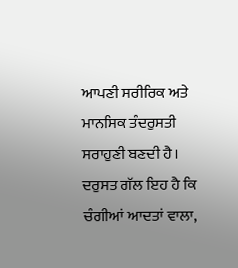ਆਪਣੀ ਸਰੀਰਿਕ ਅਤੇ ਮਾਨਸਿਕ ਤੰਦਰੁਸਤੀ ਸਰਾਹੁਣੀ ਬਣਦੀ ਹੈ। ਦਰੁਸਤ ਗੱਲ ਇਹ ਹੈ ਕਿ ਚੰਗੀਆਂ ਆਦਤਾਂ ਵਾਲਾ,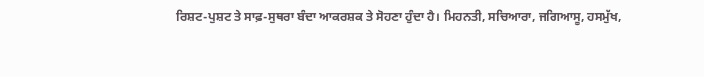ਰਿਸ਼ਟ-ਪੁਸ਼ਟ ਤੇ ਸਾਫ਼-ਸੁਥਰਾ ਬੰਦਾ ਆਕਰਸ਼ਕ ਤੇ ਸੋਹਣਾ ਹੁੰਦਾ ਹੈ। ਮਿਹਨਤੀ, ਸਚਿਆਰਾ, ਜਗਿਆਸੂ, ਹਸਮੁੱਖ,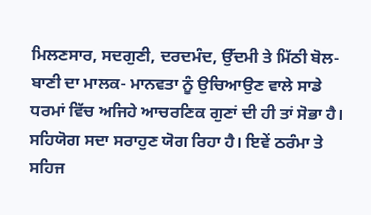ਮਿਲਣਸਾਰ, ਸਦਗੁਣੀ, ਦਰਦਮੰਦ, ਉੱਦਮੀ ਤੇ ਮਿੱਠੀ ਬੋਲ-ਬਾਣੀ ਦਾ ਮਾਲਕ- ਮਾਨਵਤਾ ਨੂੰ ਉਚਿਆਉਣ ਵਾਲੇ ਸਾਡੇ ਧਰਮਾਂ ਵਿੱਚ ਅਜਿਹੇ ਆਚਰਣਿਕ ਗੁਣਾਂ ਦੀ ਹੀ ਤਾਂ ਸੋਭਾ ਹੈ। ਸਹਿਯੋਗ ਸਦਾ ਸਰਾਹੁਣ ਯੋਗ ਰਿਹਾ ਹੈ। ਇਵੇਂ ਠਰੰਮਾ ਤੇ ਸਹਿਜ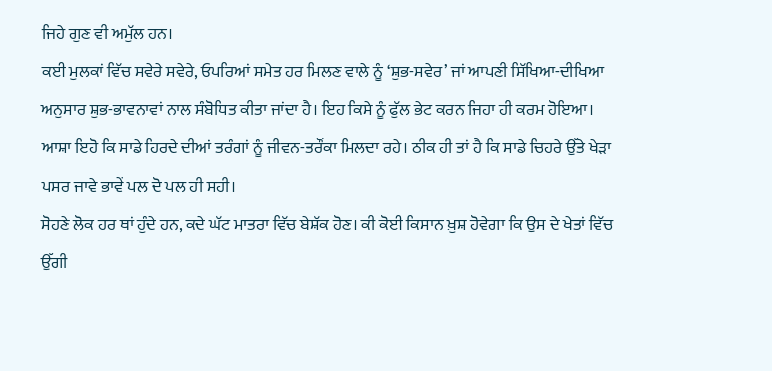ਜਿਹੇ ਗੁਣ ਵੀ ਅਮੁੱਲ ਹਨ।
ਕਈ ਮੁਲਕਾਂ ਵਿੱਚ ਸਵੇਰੇ ਸਵੇਰੇ, ਓਪਰਿਆਂ ਸਮੇਤ ਹਰ ਮਿਲਣ ਵਾਲੇ ਨੂੰ ‘ਸ਼ੁਭ-ਸਵੇਰ’ ਜਾਂ ਆਪਣੀ ਸਿੱਖਿਆ-ਦੀਖਿਆ ਅਨੁਸਾਰ ਸ਼ੁਭ-ਭਾਵਨਾਵਾਂ ਨਾਲ ਸੰਬੋਧਿਤ ਕੀਤਾ ਜਾਂਦਾ ਹੈ। ਇਹ ਕਿਸੇ ਨੂੰ ਫੁੱਲ ਭੇਟ ਕਰਨ ਜਿਹਾ ਹੀ ਕਰਮ ਹੋਇਆ। ਆਸ਼ਾ ਇਹੋ ਕਿ ਸਾਡੇ ਹਿਰਦੇ ਦੀਆਂ ਤਰੰਗਾਂ ਨੂੰ ਜੀਵਨ-ਤਰੌਂਕਾ ਮਿਲਦਾ ਰਹੇ। ਠੀਕ ਹੀ ਤਾਂ ਹੈ ਕਿ ਸਾਡੇ ਚਿਹਰੇ ਉੱਤੇ ਖੇੜਾ ਪਸਰ ਜਾਵੇ ਭਾਵੇਂ ਪਲ ਦੋ ਪਲ ਹੀ ਸਹੀ।
ਸੋਹਣੇ ਲੋਕ ਹਰ ਥਾਂ ਹੁੰਦੇ ਹਨ, ਕਦੇ ਘੱਟ ਮਾਤਰਾ ਵਿੱਚ ਬੇਸ਼ੱਕ ਹੋਣ। ਕੀ ਕੋਈ ਕਿਸਾਨ ਖ਼ੁਸ਼ ਹੋਵੇਗਾ ਕਿ ਉਸ ਦੇ ਖੇਤਾਂ ਵਿੱਚ ਉੱਗੀ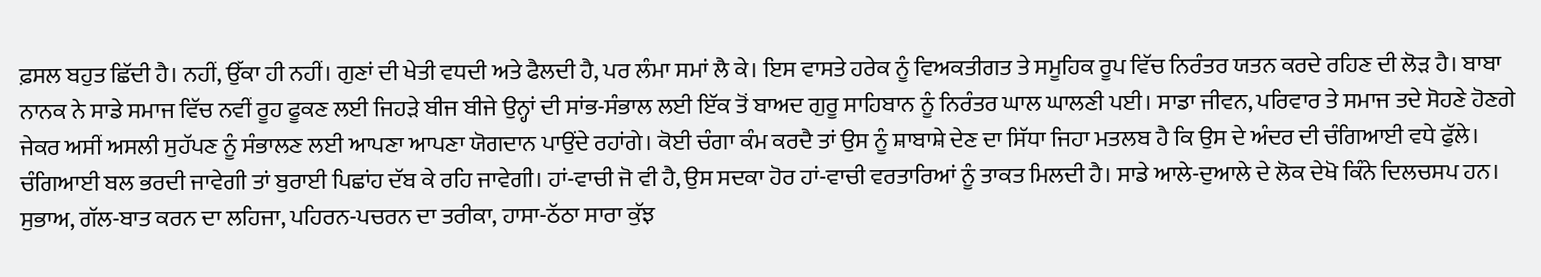ਫ਼ਸਲ ਬਹੁਤ ਛਿੱਦੀ ਹੈ। ਨਹੀਂ, ਉੱਕਾ ਹੀ ਨਹੀਂ। ਗੁਣਾਂ ਦੀ ਖੇਤੀ ਵਧਦੀ ਅਤੇ ਫੈਲਦੀ ਹੈ, ਪਰ ਲੰਮਾ ਸਮਾਂ ਲੈ ਕੇ। ਇਸ ਵਾਸਤੇ ਹਰੇਕ ਨੂੰ ਵਿਅਕਤੀਗਤ ਤੇ ਸਮੂਹਿਕ ਰੂਪ ਵਿੱਚ ਨਿਰੰਤਰ ਯਤਨ ਕਰਦੇ ਰਹਿਣ ਦੀ ਲੋੜ ਹੈ। ਬਾਬਾ ਨਾਨਕ ਨੇ ਸਾਡੇ ਸਮਾਜ ਵਿੱਚ ਨਵੀਂ ਰੂਹ ਫੂਕਣ ਲਈ ਜਿਹੜੇ ਬੀਜ ਬੀਜੇ ਉਨ੍ਹਾਂ ਦੀ ਸਾਂਭ-ਸੰਭਾਲ ਲਈ ਇੱਕ ਤੋਂ ਬਾਅਦ ਗੁਰੂ ਸਾਹਿਬਾਨ ਨੂੰ ਨਿਰੰਤਰ ਘਾਲ ਘਾਲਣੀ ਪਈ। ਸਾਡਾ ਜੀਵਨ, ਪਰਿਵਾਰ ਤੇ ਸਮਾਜ ਤਦੇ ਸੋਹਣੇ ਹੋਣਗੇ ਜੇਕਰ ਅਸੀਂ ਅਸਲੀ ਸੁਹੱਪਣ ਨੂੰ ਸੰਭਾਲਣ ਲਈ ਆਪਣਾ ਆਪਣਾ ਯੋਗਦਾਨ ਪਾਉਂਦੇ ਰਹਾਂਗੇ। ਕੋਈ ਚੰਗਾ ਕੰਮ ਕਰਦੈ ਤਾਂ ਉਸ ਨੂੰ ਸ਼ਾਬਾਸ਼ੇ ਦੇਣ ਦਾ ਸਿੱਧਾ ਜਿਹਾ ਮਤਲਬ ਹੈ ਕਿ ਉਸ ਦੇ ਅੰਦਰ ਦੀ ਚੰਗਿਆਈ ਵਧੇ ਫੁੱਲੇ। ਚੰਗਿਆਈ ਬਲ ਭਰਦੀ ਜਾਵੇਗੀ ਤਾਂ ਬੁਰਾਈ ਪਿਛਾਂਹ ਦੱਬ ਕੇ ਰਹਿ ਜਾਵੇਗੀ। ਹਾਂ-ਵਾਚੀ ਜੋ ਵੀ ਹੈ, ਉਸ ਸਦਕਾ ਹੋਰ ਹਾਂ-ਵਾਚੀ ਵਰਤਾਰਿਆਂ ਨੂੰ ਤਾਕਤ ਮਿਲਦੀ ਹੈ। ਸਾਡੇ ਆਲੇ-ਦੁਆਲੇ ਦੇ ਲੋਕ ਦੇਖੋ ਕਿੰਨੇ ਦਿਲਚਸਪ ਹਨ। ਸੁਭਾਅ, ਗੱਲ-ਬਾਤ ਕਰਨ ਦਾ ਲਹਿਜਾ, ਪਹਿਰਨ-ਪਚਰਨ ਦਾ ਤਰੀਕਾ, ਹਾਸਾ-ਠੱਠਾ ਸਾਰਾ ਕੁੱਝ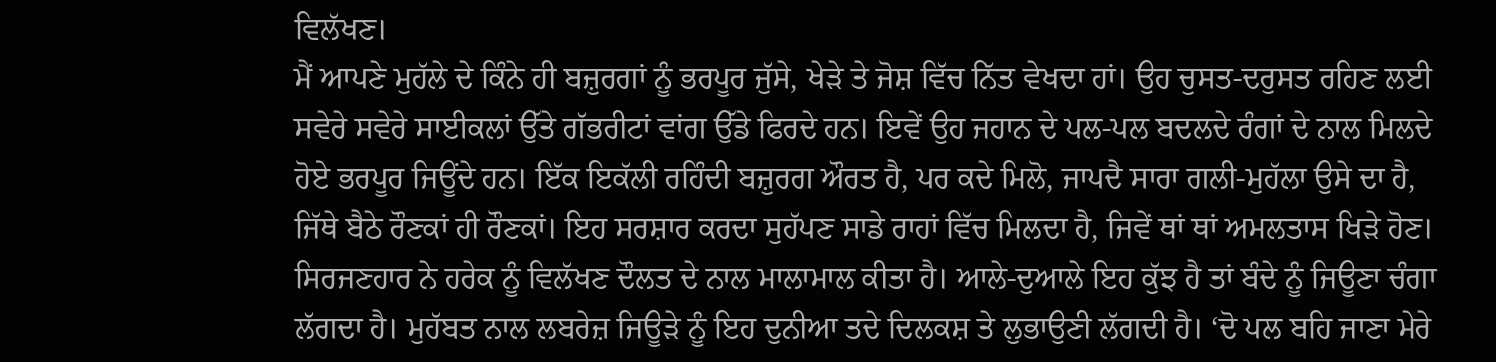ਵਿਲੱਖਣ।
ਮੈਂ ਆਪਣੇ ਮੁਹੱਲੇ ਦੇ ਕਿੰਨੇ ਹੀ ਬਜ਼ੁਰਗਾਂ ਨੂੰ ਭਰਪੂਰ ਜੁੱਸੇ, ਖੇੜੇ ਤੇ ਜੋਸ਼ ਵਿੱਚ ਨਿੱਤ ਵੇਖਦਾ ਹਾਂ। ਉਹ ਚੁਸਤ-ਦਰੁਸਤ ਰਹਿਣ ਲਈ ਸਵੇਰੇ ਸਵੇਰੇ ਸਾਈਕਲਾਂ ਉੱਤੇ ਗੱਭਰੀਟਾਂ ਵਾਂਗ ਉੱਡੇ ਫਿਰਦੇ ਹਨ। ਇਵੇਂ ਉਹ ਜਹਾਨ ਦੇ ਪਲ-ਪਲ ਬਦਲਦੇ ਰੰਗਾਂ ਦੇ ਨਾਲ ਮਿਲਦੇ ਹੋਏ ਭਰਪੂਰ ਜਿਊਂਦੇ ਹਨ। ਇੱਕ ਇਕੱਲੀ ਰਹਿੰਦੀ ਬਜ਼ੁਰਗ ਔਰਤ ਹੈ, ਪਰ ਕਦੇ ਮਿਲੋ, ਜਾਪਦੈ ਸਾਰਾ ਗਲੀ-ਮੁਹੱਲਾ ਉਸੇ ਦਾ ਹੈ, ਜਿੱਥੇ ਬੈਠੇ ਰੌਣਕਾਂ ਹੀ ਰੌਣਕਾਂ। ਇਹ ਸਰਸ਼ਾਰ ਕਰਦਾ ਸੁਹੱਪਣ ਸਾਡੇ ਰਾਹਾਂ ਵਿੱਚ ਮਿਲਦਾ ਹੈ, ਜਿਵੇਂ ਥਾਂ ਥਾਂ ਅਮਲਤਾਸ ਖਿੜੇ ਹੋਣ। ਸਿਰਜਣਹਾਰ ਨੇ ਹਰੇਕ ਨੂੰ ਵਿਲੱਖਣ ਦੌਲਤ ਦੇ ਨਾਲ ਮਾਲਾਮਾਲ ਕੀਤਾ ਹੈ। ਆਲੇ-ਦੁਆਲੇ ਇਹ ਕੁੱਝ ਹੈ ਤਾਂ ਬੰਦੇ ਨੂੰ ਜਿਊਣਾ ਚੰਗਾ ਲੱਗਦਾ ਹੈ। ਮੁਹੱਬਤ ਨਾਲ ਲਬਰੇਜ਼ ਜਿਊੜੇ ਨੂੰ ਇਹ ਦੁਨੀਆ ਤਦੇ ਦਿਲਕਸ਼ ਤੇ ਲੁਭਾਉਣੀ ਲੱਗਦੀ ਹੈ। ‘ਦੋ ਪਲ ਬਹਿ ਜਾਣਾ ਮੇਰੇ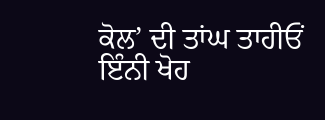ਕੋਲ’ ਦੀ ਤਾਂਘ ਤਾਹੀਓਂ ਇੰਨੀ ਖੋਹ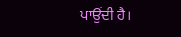ਪਾਉਂਦੀ ਹੈ।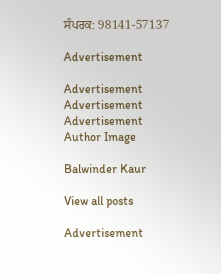ਸੰਪਰਕ: 98141-57137

Advertisement

Advertisement
Advertisement
Advertisement
Author Image

Balwinder Kaur

View all posts

Advertisement